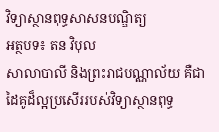វិទ្យាស្ថានពុទ្ធសាសនបណ្ឌិត្យ
អត្ថបទ៖ តន វិបុល
សាលាបាលី និងព្រះរាជបណ្ណាល័យ គឺជាដៃគូដ៏ល្អប្រសើររបស់វិទ្យាស្ថានពុទ្ធ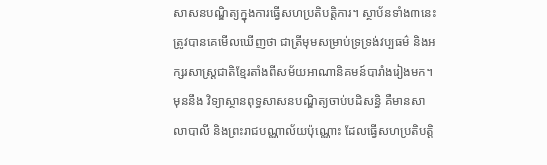សាសនបណ្ឌិត្យក្នុងការធ្វើសហប្រតិបត្តិការ។ ស្ថាប័នទាំង៣នេះត្រូវបានគេមើលឃើញថា ជាត្រីមុមសម្រាប់ទ្រទ្រង់វប្បធម៌ និងអក្សរសាស្រ្តជាតិខ្មែរតាំងពីសម័យអាណានិគមន៍បារាំងរៀងមក។ មុននឹង វិទ្យាស្ថានពុទ្ធសាសនបណ្ឌិត្យចាប់បដិសន្ធិ គឺមានសាលាបាលី និងព្រះរាជបណ្ណាល័យប៉ុណ្ណោះ ដែលធ្វើសហប្រតិបត្តិ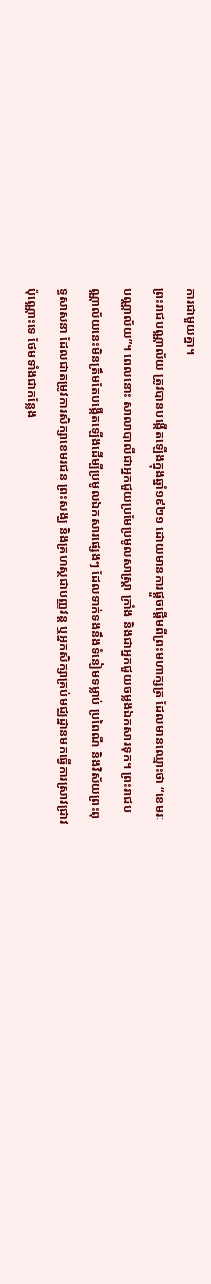ការជាមួយគ្នា។
ព្រះរាជបណ្ណាល័យ ត្រូវបានបង្កើតឡើងក្នុងឆ្នាំ១៩២១ ដោយមានការផ្តួចផ្តើមពីព្រះមហាក្សត្រ ដែលមានឈ្មោះថា “ខេមរៈបណ្ណាល័យ”។ ពេលនោះ សាលាបាលីជាអ្នកជួយប្រមែប្រមូលសាស្រ្តា ក្រាំង និងជាអ្នកជួយចម្លងឯកសារទុក។ ព្រះរាជបណ្ណាល័យនេះមិនត្រឹមតែបង្កើតឡើងដើម្បីប្រមូលឯកសារផ្សេងៗ ដែលទាក់ទងនឹងទំនៀមទម្លាប់ ប្រពៃណី និងវិស័យព្រះពុទ្ធសាសនា ដែលជាតម្រូវការសិក្សាខេមរជន ព្រះសង្ឃ និងគ្រហស្ថជាបញ្ញវន្ត ឬអ្នកសិក្សាគ្រប់មជ្ឈដ្ឋានមកធ្វើការស្រាវជ្រាវប៉ុណ្ណោះទេ ថែមទាំងជាកន្លែង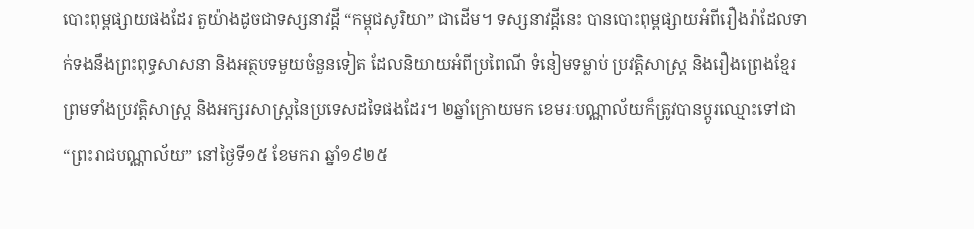បោះពុម្ពផ្សាយផងដែរ តួយ៉ាងដូចជាទស្សនាវដ្តី “កម្ពុជសូរិយា” ជាដើម។ ទស្សនាវដ្តីនេះ បានបោះពុម្ពផ្សាយអំពីរឿងរ៉ាដែលទាក់ទងនឹងព្រះពុទ្ធសាសនា និងអត្ថបទមួយចំនួនទៀត ដែលនិយាយអំពីប្រពៃណី ទំនៀមទម្លាប់ ប្រវត្តិសាស្ត្រ និងរឿងព្រេងខ្មែរ ព្រមទាំងប្រវត្តិសាស្ត្រ និងអក្សរសាស្ត្រនៃប្រទេសដទៃផងដែរ។ ២ឆ្នាំក្រោយមក ខេមរៈបណ្ណាល័យក៏ត្រូវបានប្តូរឈ្មោះទៅជា “ព្រះរាជបណ្ណាល័យ” នៅថ្ងៃទី១៥ ខែមករា ឆ្នាំ១៩២៥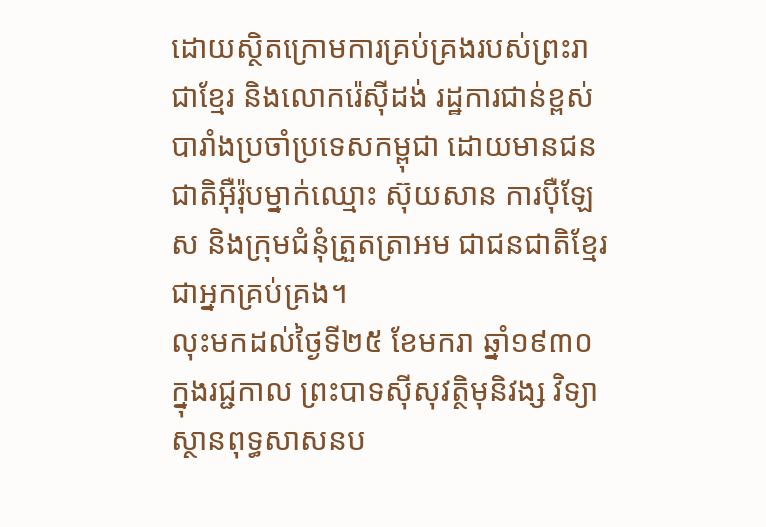ដោយស្ថិតក្រោមការគ្រប់គ្រងរបស់ព្រះរាជាខ្មែរ និងលោករ៉េស៊ីដង់ រដ្ឋការជាន់ខ្ពស់បារាំងប្រចាំប្រទេសកម្ពុជា ដោយមានជនជាតិអ៊ឺរ៉ុបម្នាក់ឈ្មោះ ស៊ុយសាន ការប៉ឺឡែស និងក្រុមជំនុំត្រួតត្រាអម ជាជនជាតិខ្មែរ ជាអ្នកគ្រប់គ្រង។
លុះមកដល់ថ្ងៃទី២៥ ខែមករា ឆ្នាំ១៩៣០ ក្នុងរជ្ជកាល ព្រះបាទស៊ីសុវត្ថិមុនិវង្ស វិទ្យាស្ថានពុទ្ធសាសនប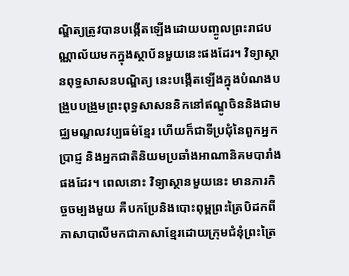ណ្ឌិត្យត្រូវបានបង្កើតឡើងដោយបញ្ចូលព្រះរាជបណ្ណាល័យមកក្នុងស្ថាប័នមួយនេះផងដែរ។ វិទ្យាស្ថានពុទ្ធសាសនបណ្ឌិត្យ នេះបង្កើតឡើងក្នុងបំណងបង្រួបបង្រួមព្រះពុទ្ធសាសននិកនៅឥណ្ឌូចិននិងជាមជ្ឈមណ្ឌលវប្បធម៌ខ្មែរ ហើយក៏ជាទីប្រជុំនៃពួកអ្នកប្រាជ្ញ និងអ្នកជាតិនិយមប្រឆាំងអាណានិគមបារាំងផងដែរ។ ពេលនោះ វិទ្យាស្ថានមួយនេះ មានភារកិច្ចចម្បងមួយ គឺបកប្រែនិងបោះពុម្ពព្រះត្រៃបិដកពីភាសាបាលីមកជាភាសាខ្មែរដោយក្រុមជំនុំព្រះត្រៃ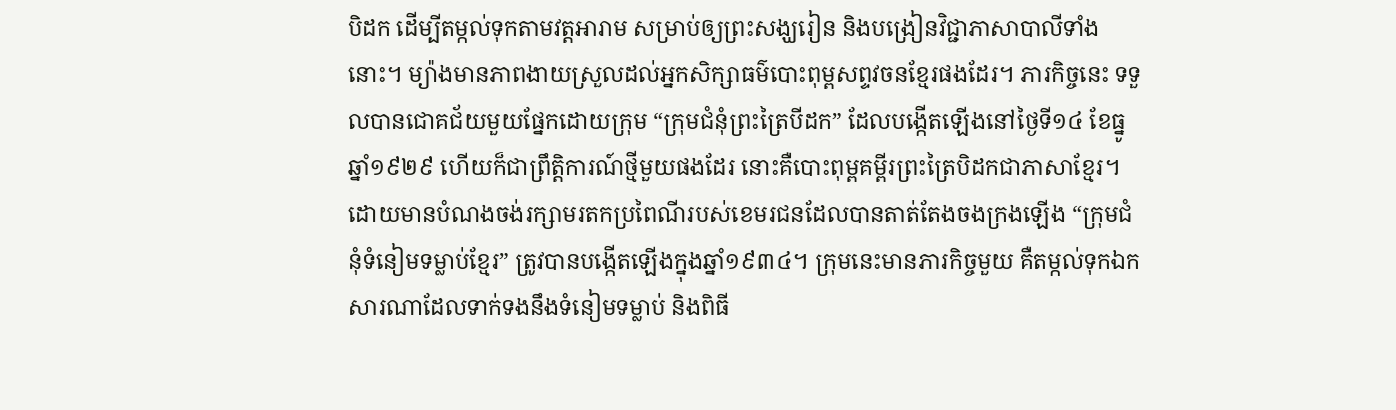បិដក ដើម្បីតម្កល់ទុកតាមវត្តអារាម សម្រាប់ឲ្យព្រះសង្ឃរៀន និងបង្រៀនវិជ្ជាភាសាបាលីទាំងនោះ។ ម្យ៉ាងមានភាពងាយស្រួលដល់អ្នកសិក្សាធម៌បោះពុម្ពសព្ទវចនខ្មែរផងដែរ។ ភារកិច្ចនេះ ទទួលបានជោគជ័យមួយផ្នែកដោយក្រុម “ក្រុមជំនុំព្រះត្រៃបីដក” ដែលបង្កើតឡើងនៅថ្ងៃទី១៤ ខែធ្នូ ឆ្នាំ១៩២៩ ហើយក៏ជាព្រឹត្តិការណ៍ថ្មីមួយផងដែរ នោះគឺបោះពុម្ពគម្ពីរព្រះត្រៃបិដកជាភាសាខ្មែរ។ ដោយមានបំណងចង់រក្សាមរតកប្រពៃណីរបស់ខេមរជនដែលបានតាត់តែងចងក្រងឡើង “ក្រុមជំនុំទំនៀមទម្លាប់ខ្មែរ” ត្រូវបានបង្កើតឡើងក្នុងឆ្នាំ១៩៣៤។ ក្រុមនេះមានភារកិច្ចមួយ គឺតម្កល់ទុកឯកសារណាដែលទាក់ទងនឹងទំនៀមទម្លាប់ និងពិធី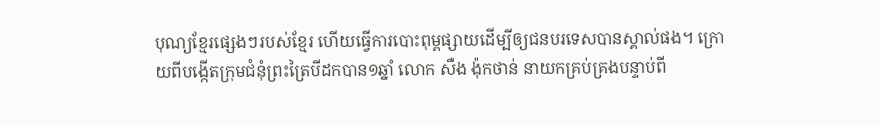បុណ្យខ្មែរផ្សេងៗរបស់ខ្មែរ ហើយធ្វើការបោះពុម្ពផ្សាយដើម្បីឲ្យជនបរទេសបានស្គាល់ផង។ ក្រោយពីបង្កើតក្រុមជំនុំព្រះត្រៃបីដកបាន១ឆ្នាំ លោក សឺង ង៉ុកថាន់ នាយកគ្រប់គ្រងបន្ទាប់ពី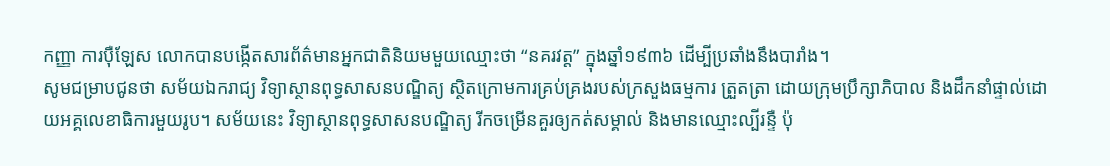កញ្ញា ការប៉ឺឡែស លោកបានបង្កើតសារព័ត៌មានអ្នកជាតិនិយមមួយឈ្មោះថា “នគរវត្ត” ក្នុងឆ្នាំ១៩៣៦ ដើម្បីប្រឆាំងនឹងបារាំង។
សូមជម្រាបជូនថា សម័យឯករាជ្យ វិទ្យាស្ថានពុទ្ធសាសនបណ្ឌិត្យ ស្ថិតក្រោមការគ្រប់គ្រងរបស់ក្រសួងធម្មការ ត្រួតត្រា ដោយក្រុមប្រឹក្សាភិបាល និងដឹកនាំផ្ទាល់ដោយអគ្គលេខាធិការមួយរូប។ សម័យនេះ វិទ្យាស្ថានពុទ្ធសាសនបណ្ឌិត្យ រីកចម្រើនគួរឲ្យកត់សម្គាល់ និងមានឈ្មោះល្បីរន្ទឺ ប៉ុ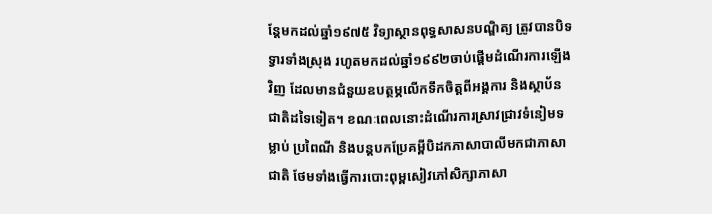ន្តែមកដល់ឆ្នាំ១៩៧៥ វិទ្យាស្ថានពុទ្ធសាសនបណ្ឌិត្យ ត្រូវបានបិទទ្វារទាំងស្រុង រហូតមកដល់ឆ្នាំ១៩៩២ចាប់ផ្តើមដំណើរការឡើងវិញ ដែលមានជំនួយឧបត្ថម្ភលើកទឹកចិត្តពីអង្គការ និងស្ថាប័នជាតិដទៃទៀត។ ខណៈពេលនោះដំណើរការស្រាវជ្រាវទំនៀមទម្លាប់ ប្រពៃណី និងបន្តបកប្រែគម្ពីបិដកភាសាបាលីមកជាភាសាជាតិ ថែមទាំងធ្វើការបោះពុម្ពសៀវភៅសិក្សាភាសា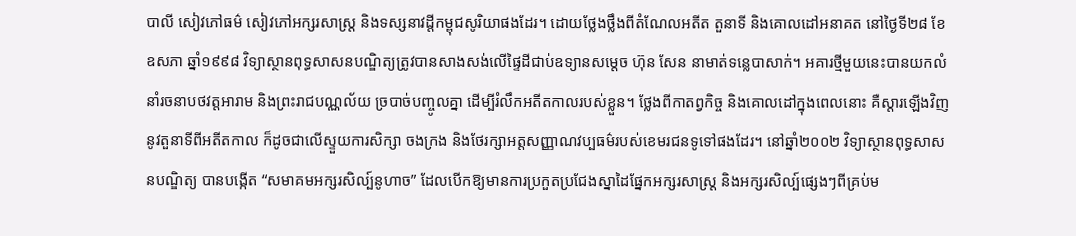បាលី សៀវភៅធម៌ សៀវភៅអក្សរសាស្រ្ត និងទស្សនាវដ្តីកម្ពុជសូរិយាផងដែរ។ ដោយថ្លែងថ្លឹងពីតំណែលអតីត តួនាទី និងគោលដៅអនាគត នៅថ្ងៃទី២៨ ខែឧសភា ឆ្នាំ១៩៩៨ វិទ្យាស្ថានពុទ្ធសាសនបណ្ឌិត្យត្រូវបានសាងសង់លើផ្ទៃដីជាប់ឧទ្យានសម្តេច ហ៊ុន សែន នាមាត់ទន្លេបាសាក់។ អគារថ្មីមួយនេះបានយកលំនាំរចនាបថវត្តអារាម និងព្រះរាជបណ្ណល័យ ច្របាច់បញ្ចូលគ្នា ដើម្បីរំលឹកអតីតកាលរបស់ខ្លួន។ ថ្លែងពីកាតព្វកិច្ច និងគោលដៅក្នុងពេលនោះ គឺស្តារឡើងវិញនូវតួនាទីពីអតីតកាល ក៏ដូចជាលើស្ទួយការសិក្សា ចងក្រង និងថែរក្សាអត្តសញ្ញាណវប្បធម៌របស់ខេមរជនទូទៅផងដែរ។ នៅឆ្នាំ២០០២ វិទ្យាស្ថានពុទ្ធសាសនបណ្ឌិត្យ បានបង្កើត “សមាគមអក្សរសិល្ប៍នូហាច” ដែលបើកឱ្យមានការប្រកួតប្រជែងស្នាដៃផ្នែកអក្សរសាស្ត្រ និងអក្សរសិល្ប៍ផ្សេងៗពីគ្រប់ម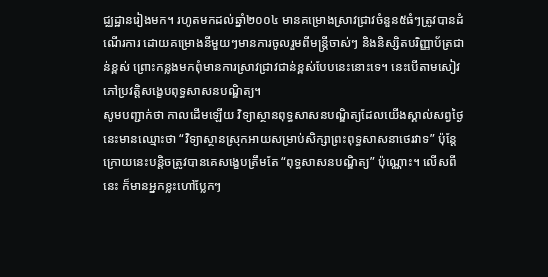ជ្ឈដ្ឋានរៀងមក។ រហូតមកដល់ឆ្នាំ២០០៤ មានគម្រោងស្រាវជ្រាវចំនួន៥ធំៗត្រូវបានដំណើរការ ដោយគម្រោងនីមួយៗមានការចូលរួមពីមន្ត្រីចាស់ៗ និងនិស្សិតបរិញ្ញាប័ត្រជាន់ខ្ពស់ ព្រោះកន្លងមកពុំមានការស្រាវជ្រាវជាន់ខ្ពស់បែបនេះនោះទេ។ នេះបើតាមសៀវភៅប្រវត្តិសង្ខេបពុទ្ធសាសនបណ្ឌិត្យ។
សូមបញ្ជាក់ថា កាលដើមឡើយ វិទ្យាស្ថានពុទ្ធសាសនបណ្ឌិត្យដែលយើងស្គាល់សព្វថ្ងៃនេះមានឈ្មោះថា “វិទ្យាស្ថានស្រុកអាយសម្រាប់សិក្សាព្រះពុទ្ធសាសនាថេរវាទ” ប៉ុន្តែក្រោយនេះបន្តិចត្រូវបានគេសង្ខេបត្រឹមតែ “ពុទ្ធសាសនបណ្ឌិត្យ” ប៉ុណ្ណោះ។ លើសពីនេះ ក៏មានអ្នកខ្លះហៅប្លែកៗ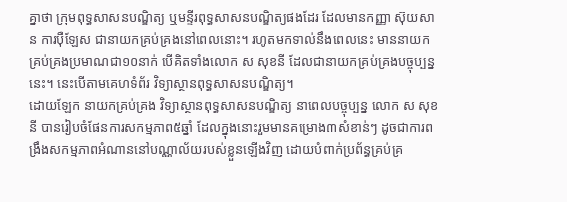គ្នាថា ក្រុមពុទ្ធសាសនបណ្ឌិត្យ ឬមន្ទីរពុទ្ធសាសនបណ្ឌិត្យផងដែរ ដែលមានកញ្ញា ស៊ុយសាន ការប៉ឺឡែស ជានាយកគ្រប់គ្រងនៅពេលនោះ។ រហូតមកទាល់នឹងពេលនេះ មាននាយកគ្រប់គ្រងប្រមាណជា១០នាក់ បើគិតទាំងលោក ស សុខនី ដែលជានាយកគ្រប់គ្រងបច្ចុប្បន្ននេះ។ នេះបើតាមគេហទំព័រ វិទ្យាស្ថានពុទ្ធសាសនបណ្ឌិត្យ។
ដោយឡែក នាយកគ្រប់គ្រង វិទ្យាស្ថានពុទ្ធសាសនបណ្ឌិត្យ នាពេលបច្ចុប្បន្ន លោក ស សុខនី បានរៀបចំផែនការសកម្មភាព៥ឆ្នាំ ដែលក្នុងនោះរួមមានគម្រោង៣សំខាន់ៗ ដូចជាការពង្រឹងសកម្មភាពអំណាននៅបណ្ណាល័យរបស់ខ្លួនឡើងវិញ ដោយបំពាក់ប្រព័ន្ធគ្រប់គ្រ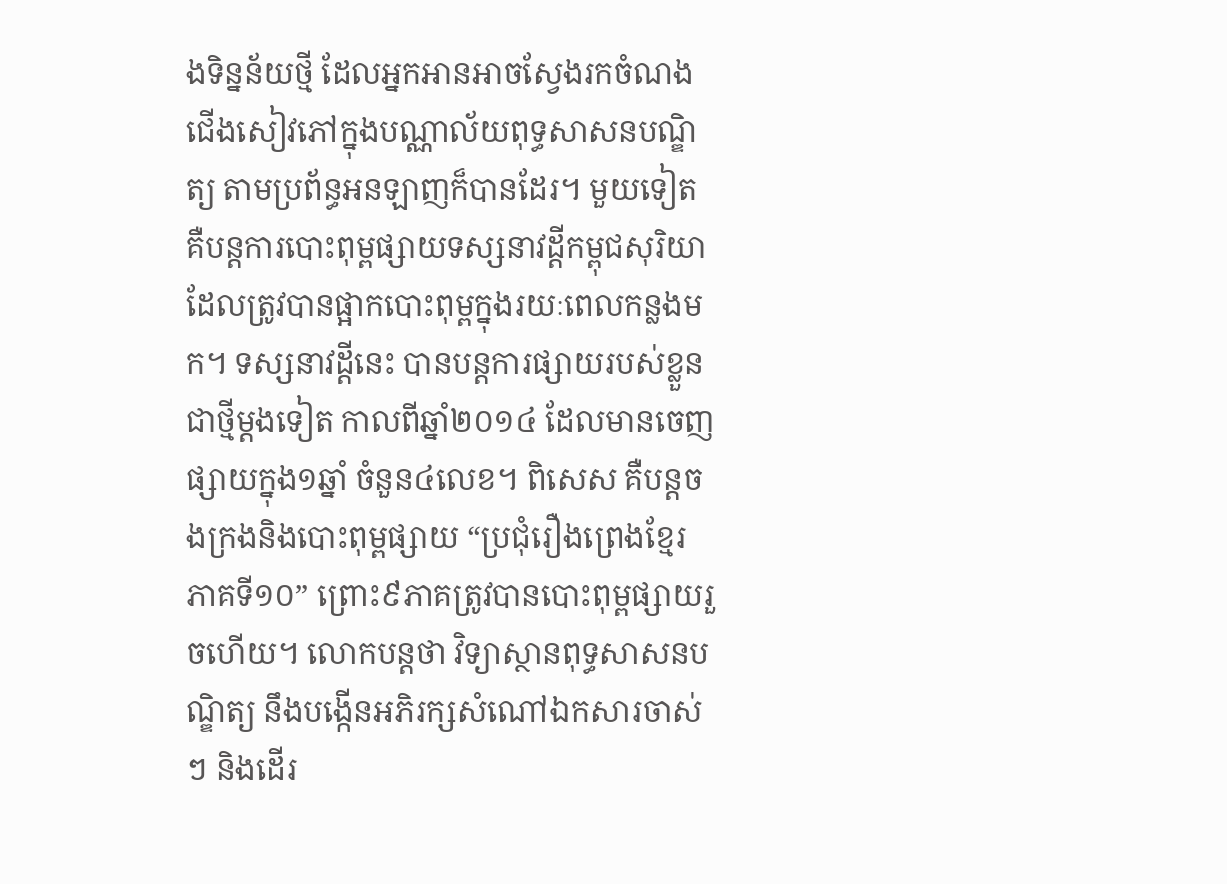ងទិន្នន័យថ្មី ដែលអ្នកអានអាចស្វែងរកចំណងជើងសៀវភៅក្នុងបណ្ណាល័យពុទ្ធសាសនបណ្ឌិត្យ តាមប្រព័ន្ធអនឡាញក៏បានដែរ។ មួយទៀត គឺបន្តការបោះពុម្ពផ្សាយទស្សនាវដ្តីកម្ពុជសុរិយា ដែលត្រូវបានផ្អាកបោះពុម្ពក្នុងរយៈពេលកន្លងមក។ ទស្សនាវដ្តីនេះ បានបន្តការផ្សាយរបស់ខ្លួនជាថ្មីម្តងទៀត កាលពីឆ្នាំ២០១៤ ដែលមានចេញផ្សាយក្នុង១ឆ្នាំ ចំនួន៤លេខ។ ពិសេស គឺបន្តចងក្រងនិងបោះពុម្ពផ្សាយ “ប្រជុំរឿងព្រេងខ្មែរ ភាគទី១០” ព្រោះ៩ភាគត្រូវបានបោះពុម្ពផ្សាយរួចហើយ។ លោកបន្តថា វិទ្យាស្ថានពុទ្ធសាសនបណ្ឌិត្យ នឹងបង្កើនអភិរក្សសំណៅឯកសារចាស់ៗ និងដើរ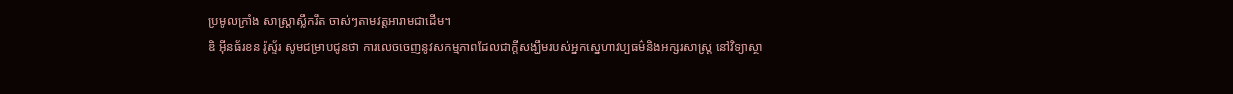ប្រមូលក្រាំង សាស្ត្រាស្លឹករឹត ចាស់ៗតាមវត្តអារាមជាដើម។
ឌិ អ៊ីនធ័រខន រ៉ូស្ទ័រ សូមជម្រាបជូនថា ការលេចចេញនូវសកម្មភាពដែលជាក្តីសង្ឃឹមរបស់អ្នកស្នេហាវប្បធម៌និងអក្សរសាស្ត្រ នៅវិទ្យាស្ថា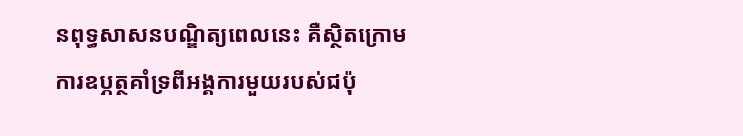នពុទ្ធសាសនបណ្ឌិត្យពេលនេះ គឺស្ថិតក្រោមការឧប្ភត្ថគាំទ្រពីអង្គការមួយរបស់ជប៉ុ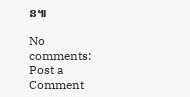ន៕

No comments:
Post a Comment